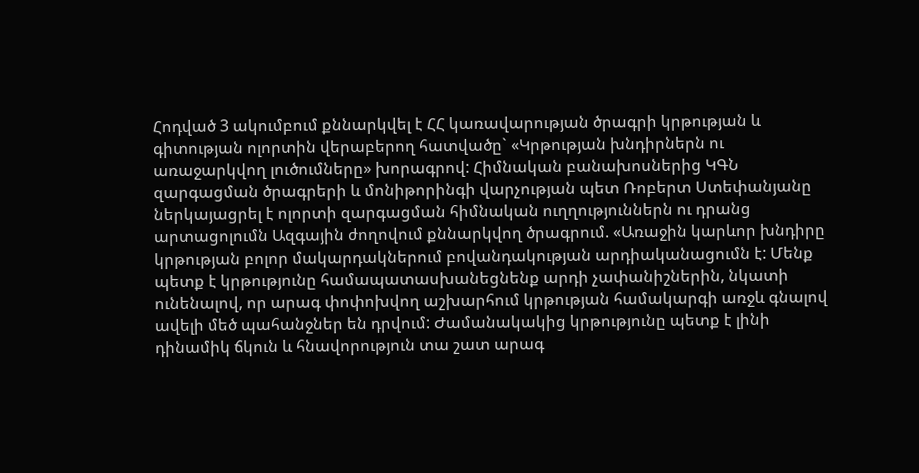Հոդված 3 ակումբում քննարկվել է ՀՀ կառավարության ծրագրի կրթության և գիտության ոլորտին վերաբերող հատվածը` «Կրթության խնդիրներն ու առաջարկվող լուծումները» խորագրով: Հիմնական բանախոսներից ԿԳՆ զարգացման ծրագրերի և մոնիթորինգի վարչության պետ Ռոբերտ Ստեփանյանը ներկայացրել է ոլորտի զարգացման հիմնական ուղղություններն ու դրանց արտացոլումն Ազգային ժողովում քննարկվող ծրագրում. «Առաջին կարևոր խնդիրը կրթության բոլոր մակարդակներում բովանդակության արդիականացումն է: Մենք պետք է կրթությունը համապատասխանեցնենք արդի չափանիշներին, նկատի ունենալով, որ արագ փոփոխվող աշխարհում կրթության համակարգի առջև գնալով ավելի մեծ պահանջներ են դրվում: Ժամանակակից կրթությունը պետք է լինի դինամիկ ճկուն և հնավորություն տա շատ արագ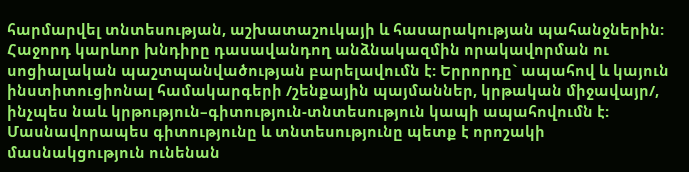հարմարվել տնտեսության, աշխատաշուկայի և հասարակության պահանջներին: Հաջորդ կարևոր խնդիրը դասավանդող անձնակազմին որակավորման ու սոցիալական պաշտպանվածության բարելավումն է: Երրորդը` ապահով և կայուն ինստիտուցիոնալ համակարգերի /շենքային պայմաններ, կրթական միջավայր/, ինչպես նաև կրթություն–գիտություն-տնտեսություն կապի ապահովումն է: Մասնավորապես գիտությունը և տնտեսությունը պետք է որոշակի մասնակցություն ունենան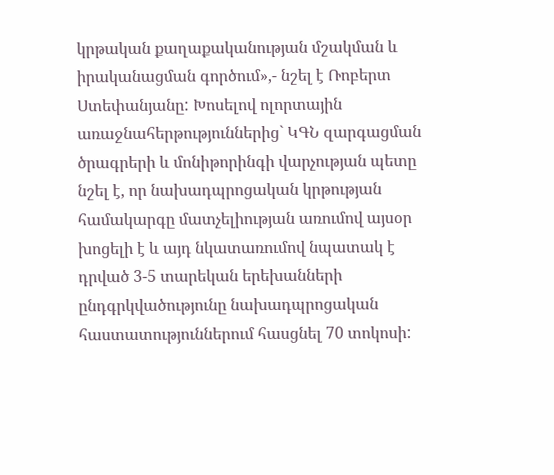կրթական քաղաքականության մշակման և իրականացման գործում»,- նշել է Ռոբերտ Ստեփանյանը: Խոսելով ոլորտային առաջնահերթություններից` ԿԳՆ զարգացման ծրագրերի և մոնիթորինգի վարչության պետը նշել է, որ նախադպրոցական կրթության համակարգը մատչելիության առումով այսօր խոցելի է և այդ նկատառումով նպատակ է դրված 3-5 տարեկան երեխանների ընդգրկվածությունը նախադպրոցական հաստատություններում հասցնել 70 տոկոսի: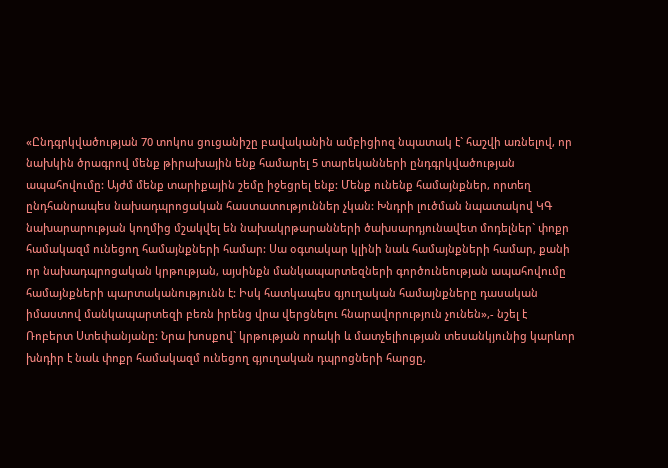«Ընդգրկվածության 70 տոկոս ցուցանիշը բավականին ամբիցիոզ նպատակ է` հաշվի առնելով, որ նախկին ծրագրով մենք թիրախային ենք համարել 5 տարեկանների ընդգրկվածության ապահովումը: Այժմ մենք տարիքային շեմը իջեցրել ենք: Մենք ունենք համայնքներ, որտեղ ընդհանրապես նախադպրոցական հաստատություններ չկան: Խնդրի լուծման նպատակով ԿԳ նախարարության կողմից մշակվել են նախակրթարանների ծախսարդյունավետ մոդելներ` փոքր համակազմ ունեցող համայնքների համար: Սա օգտակար կլինի նաև համայնքների համար, քանի որ նախադպրոցական կրթության, այսինքն մանկապարտեզների գործունեության ապահովումը համայնքների պարտականությունն է: Իսկ հատկապես գյուղական համայնքները դասական իմաստով մանկապարտեզի բեռն իրենց վրա վերցնելու հնարավորություն չունեն»,- նշել է Ռոբերտ Ստեփանյանը: Նրա խոսքով` կրթության որակի և մատչելիության տեսանկյունից կարևոր խնդիր է նաև փոքր համակազմ ունեցող գյուղական դպրոցների հարցը,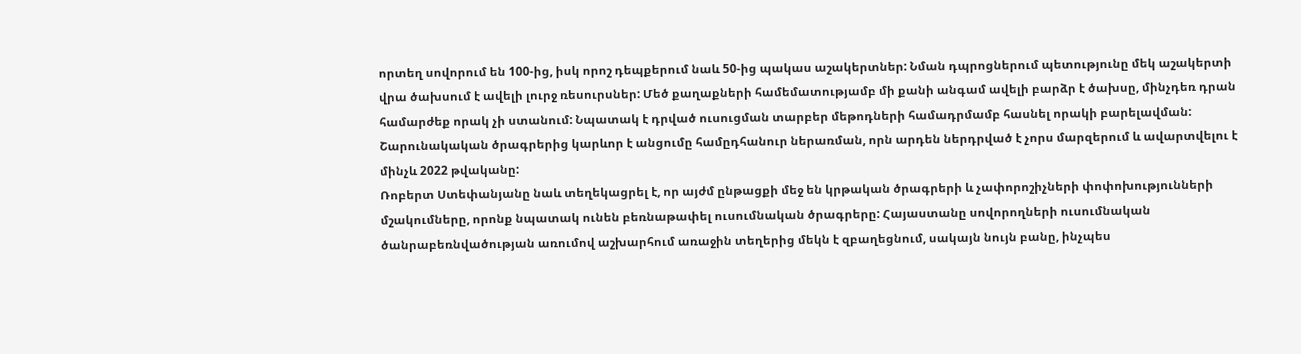որտեղ սովորում են 100-ից, իսկ որոշ դեպքերում նաև 50-ից պակաս աշակերտներ: Նման դպրոցներում պետությունը մեկ աշակերտի վրա ծախսում է ավելի լուրջ ռեսուրսներ: Մեծ քաղաքների համեմատությամբ մի քանի անգամ ավելի բարձր է ծախսը, մինչդեռ դրան համարժեք որակ չի ստանում: Նպատակ է դրված ուսուցման տարբեր մեթոդների համադրմամբ հասնել որակի բարելավման: Շարունակական ծրագրերից կարևոր է անցումը համըդհանուր ներառման, որն արդեն ներդրված է չորս մարզերում և ավարտվելու է մինչև 2022 թվականը:
Ռոբերտ Ստեփանյանը նաև տեղեկացրել է, որ այժմ ընթացքի մեջ են կրթական ծրագրերի և չափորոշիչների փոփոխությունների մշակումները, որոնք նպատակ ունեն բեռնաթափել ուսումնական ծրագրերը: Հայաստանը սովորողների ուսումնական ծանրաբեռնվածության առումով աշխարհում առաջին տեղերից մեկն է զբաղեցնում, սակայն նույն բանը, ինչպես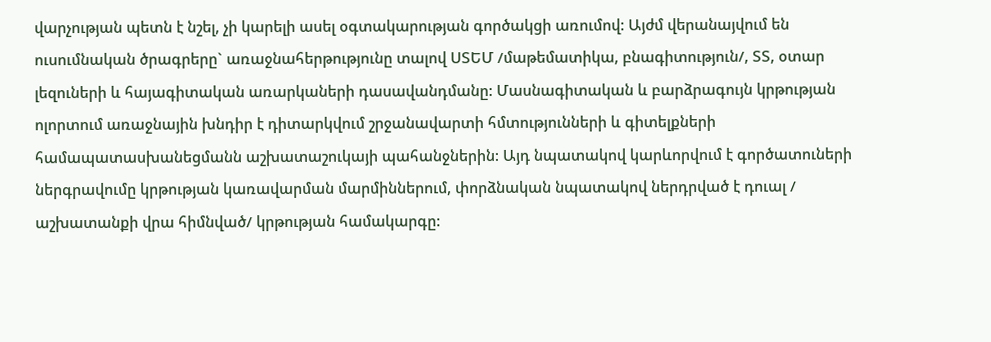վարչության պետն է նշել, չի կարելի ասել օգտակարության գործակցի առումով: Այժմ վերանայվում են ուսումնական ծրագրերը` առաջնահերթությունը տալով ՍՏԵՄ /մաթեմատիկա, բնագիտություն/, ՏՏ, օտար լեզուների և հայագիտական առարկաների դասավանդմանը: Մասնագիտական և բարձրագույն կրթության ոլորտում առաջնային խնդիր է դիտարկվում շրջանավարտի հմտությունների և գիտելքների համապատասխանեցմանն աշխատաշուկայի պահանջներին: Այդ նպատակով կարևորվում է գործատուների ներգրավումը կրթության կառավարման մարմիններում, փորձնական նպատակով ներդրված է դուալ / աշխատանքի վրա հիմնված/ կրթության համակարգը: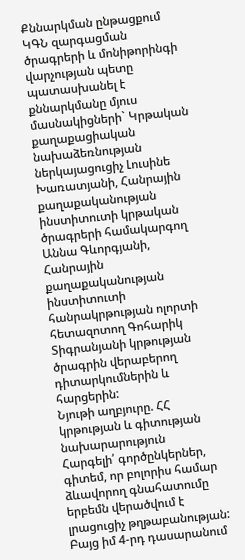Քննարկման ընթացքում ԿԳՆ զարգացման ծրագրերի և մոնիթորինգի վարչության պետը պատասխանել է քննարկմանը մյուս մասնակիցների` Կրթական քաղաքացիական նախաձեռնության ներկայացուցիչ Լուսինե Խառատյանի, Հանրային քաղաքականության ինստիտուտի կրթական ծրագրերի համակարգող Աննա Գևորգյանի, Հանրային քաղաքականության ինստիտուտի հանրակրթության ոլորտի հետազոտող Գոհարիկ Տիգրանյանի կրթության ծրագրին վերաբերող դիտարկումներին և հարցերին:
Նյութի աղբյուրը. ՀՀ կրթության և գիտության նախարարություն
Հարգելի՛ գործընկերներ, գիտեմ, որ բոլորիս համար ձևավորող գնահատումը երբեմն վերածվում է լրացուցիչ թղթաբանության: Բայց իմ 4-րդ դասարանում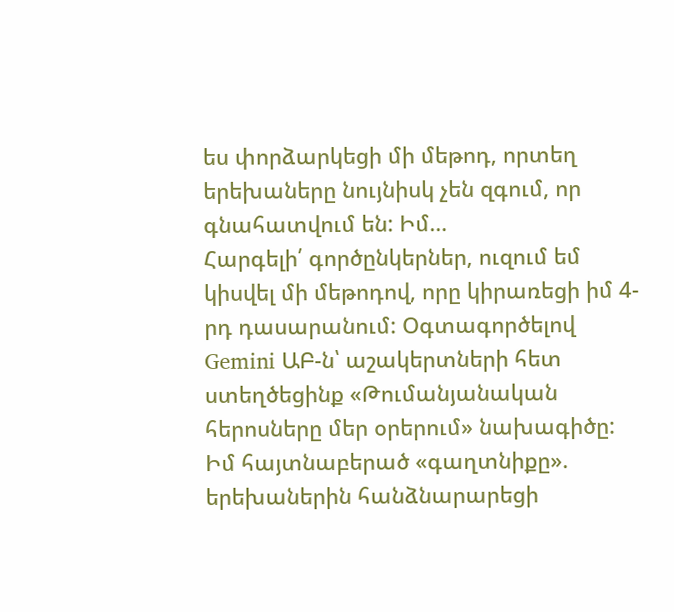ես փորձարկեցի մի մեթոդ, որտեղ երեխաները նույնիսկ չեն զգում, որ գնահատվում են: Իմ…
Հարգելի՛ գործընկերներ, ուզում եմ կիսվել մի մեթոդով, որը կիրառեցի իմ 4-րդ դասարանում: Օգտագործելով Gemini ԱԲ-ն՝ աշակերտների հետ ստեղծեցինք «Թումանյանական հերոսները մեր օրերում» նախագիծը: Իմ հայտնաբերած «գաղտնիքը». երեխաներին հանձնարարեցի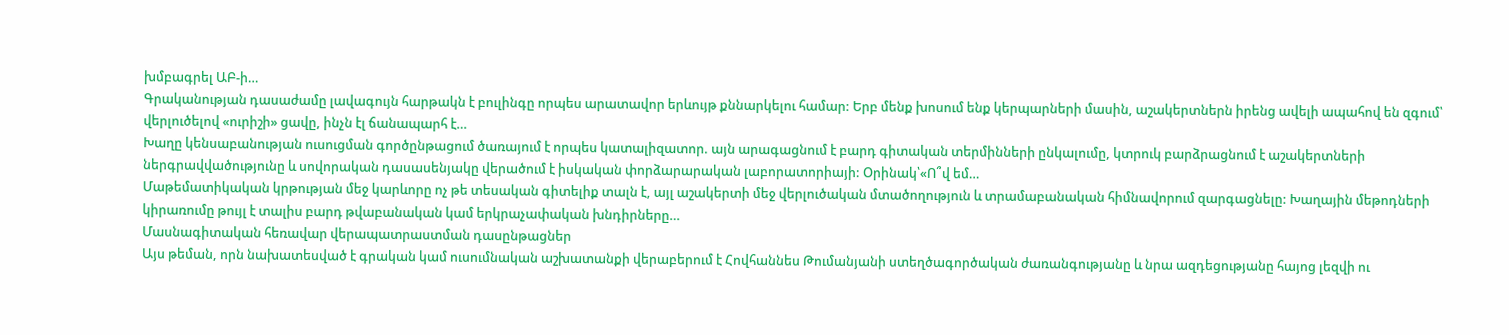խմբագրել ԱԲ-ի…
Գրականության դասաժամը լավագույն հարթակն է բուլինգը որպես արատավոր երևույթ քննարկելու համար: Երբ մենք խոսում ենք կերպարների մասին, աշակերտներն իրենց ավելի ապահով են զգում՝ վերլուծելով «ուրիշի» ցավը, ինչն էլ ճանապարհ է…
Խաղը կենսաբանության ուսուցման գործընթացում ծառայում է որպես կատալիզատոր. այն արագացնում է բարդ գիտական տերմինների ընկալումը, կտրուկ բարձրացնում է աշակերտների ներգրավվածությունը և սովորական դասասենյակը վերածում է իսկական փորձարարական լաբորատորիայի: Օրինակ՝«Ո՞վ եմ…
Մաթեմատիկական կրթության մեջ կարևորը ոչ թե տեսական գիտելիք տալն է, այլ աշակերտի մեջ վերլուծական մտածողություն և տրամաբանական հիմնավորում զարգացնելը: Խաղային մեթոդների կիրառումը թույլ է տալիս բարդ թվաբանական կամ երկրաչափական խնդիրները…
Մասնագիտական հեռավար վերապատրաստման դասընթացներ
Այս թեման, որն նախատեսված է գրական կամ ուսումնական աշխատանքի վերաբերում է Հովհաննես Թումանյանի ստեղծագործական ժառանգությանը և նրա ազդեցությանը հայոց լեզվի ու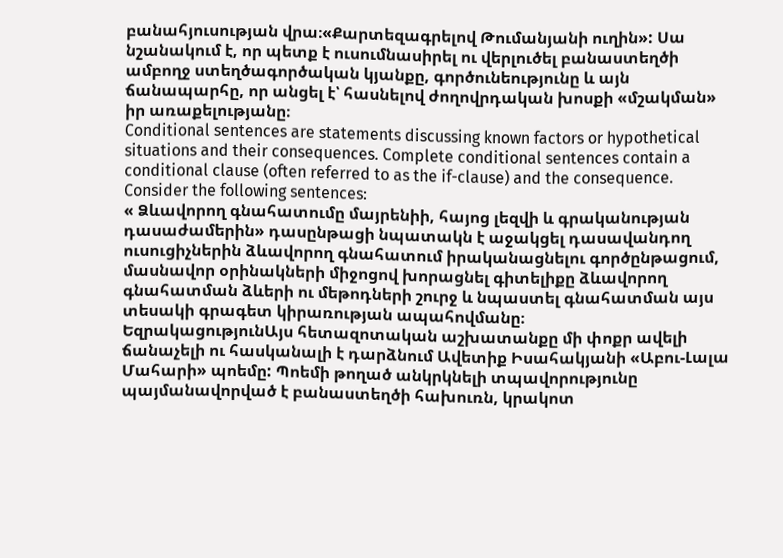բանահյուսության վրա։«Քարտեզագրելով Թումանյանի ուղին»: Սա նշանակում է, որ պետք է ուսումնասիրել ու վերլուծել բանաստեղծի ամբողջ ստեղծագործական կյանքը, գործունեությունը և այն ճանապարհը, որ անցել է՝ հասնելով ժողովրդական խոսքի «մշակման» իր առաքելությանը։
Conditional sentences are statements discussing known factors or hypothetical situations and their consequences. Complete conditional sentences contain a conditional clause (often referred to as the if-clause) and the consequence. Consider the following sentences:
« Ձևավորող գնահատումը մայրենիի, հայոց լեզվի և գրականության դասաժամերին» դասընթացի նպատակն է աջակցել դասավանդող ուսուցիչներին ձևավորող գնահատում իրականացնելու գործընթացում, մասնավոր օրինակների միջոցով խորացնել գիտելիքը ձևավորող գնահատման ձևերի ու մեթոդների շուրջ և նպաստել գնահատման այս տեսակի գրագետ կիրառության ապահովմանը։
ԵզրակացությունԱյս հետազոտական աշխատանքը մի փոքր ավելի ճանաչելի ու հասկանալի է դարձնում Ավետիք Իսահակյանի «Աբու-Լալա Մահարի» պոեմը: Պոեմի թողած անկրկնելի տպավորությունը պայմանավորված է բանաստեղծի հախուռն, կրակոտ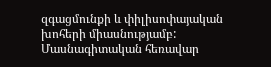զգացմունքի և փիլիսոփայական խոհերի միասնությամբ:
Մասնագիտական հեռավար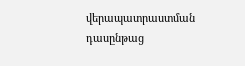վերապատրաստման դասընթաց